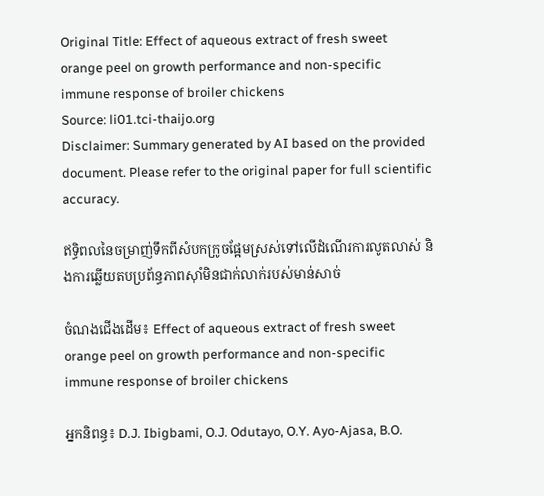Original Title: Effect of aqueous extract of fresh sweet orange peel on growth performance and non-specific immune response of broiler chickens
Source: li01.tci-thaijo.org
Disclaimer: Summary generated by AI based on the provided document. Please refer to the original paper for full scientific accuracy.

ឥទ្ធិពលនៃចម្រាញ់ទឹកពីសំបកក្រូចផ្អែមស្រស់ទៅលើដំណើរការលូតលាស់ និងការឆ្លើយតបប្រព័ន្ធភាពស៊ាំមិនជាក់លាក់របស់មាន់សាច់

ចំណងជើងដើម៖ Effect of aqueous extract of fresh sweet orange peel on growth performance and non-specific immune response of broiler chickens

អ្នកនិពន្ធ៖ D.J. Ibigbami, O.J. Odutayo, O.Y. Ayo-Ajasa, B.O.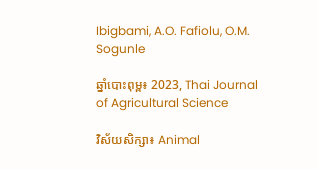Ibigbami, A.O. Fafiolu, O.M. Sogunle

ឆ្នាំបោះពុម្ព៖ 2023, Thai Journal of Agricultural Science

វិស័យសិក្សា៖ Animal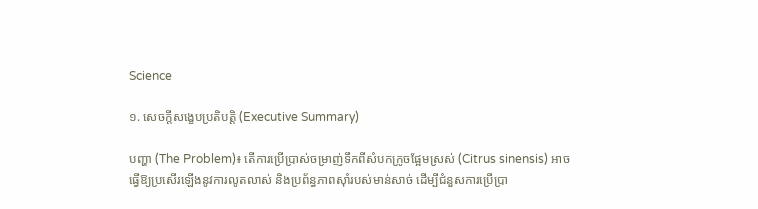Science

១. សេចក្តីសង្ខេបប្រតិបត្តិ (Executive Summary)

បញ្ហា (The Problem)៖ តើការប្រើប្រាស់ចម្រាញ់ទឹកពីសំបកក្រូចផ្អែមស្រស់ (Citrus sinensis) អាចធ្វើឱ្យប្រសើរឡើងនូវការលូតលាស់ និងប្រព័ន្ធភាពស៊ាំរបស់មាន់សាច់ ដើម្បីជំនួសការប្រើប្រា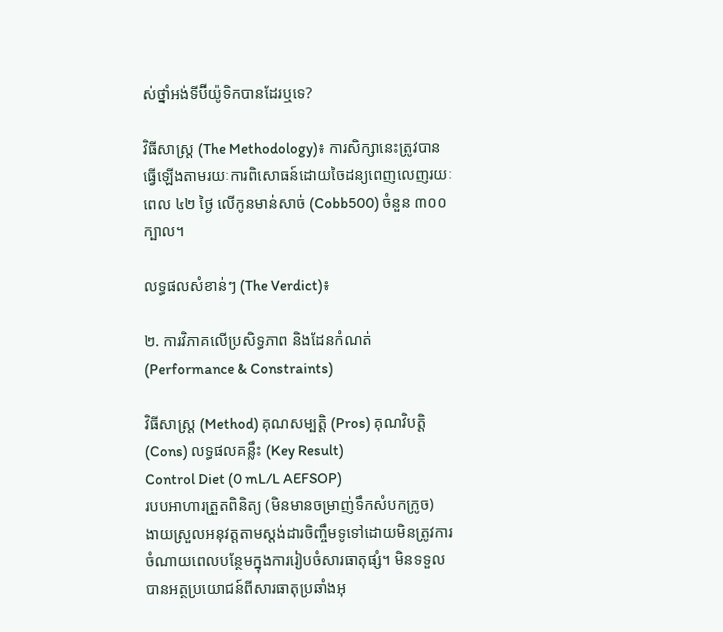ស់ថ្នាំអង់ទីប៊ីយ៉ូទិកបានដែរឬទេ?

វិធីសាស្ត្រ (The Methodology)៖ ការសិក្សានេះត្រូវបានធ្វើឡើងតាមរយៈការពិសោធន៍ដោយចៃដន្យពេញលេញរយៈពេល ៤២ ថ្ងៃ លើកូនមាន់សាច់ (Cobb500) ចំនួន ៣០០ ក្បាល។

លទ្ធផលសំខាន់ៗ (The Verdict)៖

២. ការវិភាគលើប្រសិទ្ធភាព និងដែនកំណត់ (Performance & Constraints)

វិធីសាស្ត្រ (Method) គុណសម្បត្តិ (Pros) គុណវិបត្តិ (Cons) លទ្ធផលគន្លឹះ (Key Result)
Control Diet (0 mL/L AEFSOP)
របបអាហារត្រួតពិនិត្យ (មិនមានចម្រាញ់ទឹកសំបកក្រូច)
ងាយស្រួលអនុវត្តតាមស្តង់ដារចិញ្ចឹមទូទៅដោយមិនត្រូវការចំណាយពេលបន្ថែមក្នុងការរៀបចំសារធាតុផ្សំ។ មិនទទួលបានអត្ថប្រយោជន៍ពីសារធាតុប្រឆាំងអុ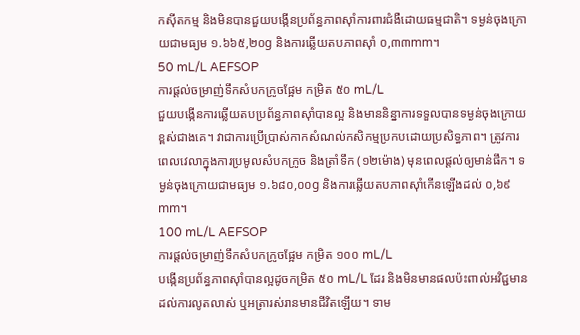កស៊ីតកម្ម និងមិនបានជួយបង្កើនប្រព័ន្ធភាពស៊ាំការពារជំងឺដោយធម្មជាតិ។ ទម្ងន់ចុងក្រោយជាមធ្យម ១.៦៦៥,២០g និងការឆ្លើយតបភាពស៊ាំ ០,៣៣mm។
50 mL/L AEFSOP
ការផ្តល់ចម្រាញ់ទឹកសំបកក្រូចផ្អែម កម្រិត ៥០ mL/L
ជួយបង្កើនការឆ្លើយតបប្រព័ន្ធភាពស៊ាំបានល្អ និងមាននិន្នាការទទួលបានទម្ងន់ចុងក្រោយខ្ពស់ជាងគេ។ វាជាការប្រើប្រាស់កាកសំណល់កសិកម្មប្រកបដោយប្រសិទ្ធភាព។ ត្រូវការពេលវេលាក្នុងការប្រមូលសំបកក្រូច និងត្រាំទឹក (១២ម៉ោង) មុនពេលផ្តល់ឲ្យមាន់ផឹក។ ទម្ងន់ចុងក្រោយជាមធ្យម ១.៦៨០,០០g និងការឆ្លើយតបភាពស៊ាំកើនឡើងដល់ ០,៦៩mm។
100 mL/L AEFSOP
ការផ្តល់ចម្រាញ់ទឹកសំបកក្រូចផ្អែម កម្រិត ១០០ mL/L
បង្កើនប្រព័ន្ធភាពស៊ាំបានល្អដូចកម្រិត ៥០ mL/L ដែរ និងមិនមានផលប៉ះពាល់អវិជ្ជមានដល់ការលូតលាស់ ឬអត្រារស់រានមានជីវិតឡើយ។ ទាម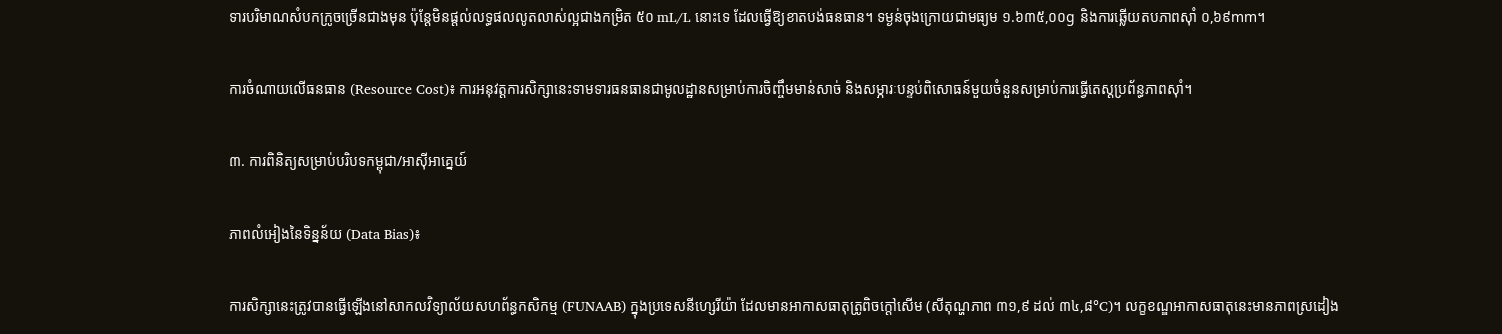ទារបរិមាណសំបកក្រូចច្រើនជាងមុន ប៉ុន្តែមិនផ្តល់លទ្ធផលលូតលាស់ល្អជាងកម្រិត ៥០ mL/L នោះទេ ដែលធ្វើឱ្យខាតបង់ធនធាន។ ទម្ងន់ចុងក្រោយជាមធ្យម ១.៦៣៥,០០g និងការឆ្លើយតបភាពស៊ាំ ០,៦៩mm។

ការចំណាយលើធនធាន (Resource Cost)៖ ការអនុវត្តការសិក្សានេះទាមទារធនធានជាមូលដ្ឋានសម្រាប់ការចិញ្ចឹមមាន់សាច់ និងសម្ភារៈបន្ទប់ពិសោធន៍មួយចំនួនសម្រាប់ការធ្វើតេស្តប្រព័ន្ធភាពស៊ាំ។

៣. ការពិនិត្យសម្រាប់បរិបទកម្ពុជា/អាស៊ីអាគ្នេយ៍

ភាពលំអៀងនៃទិន្នន័យ (Data Bias)៖

ការសិក្សានេះត្រូវបានធ្វើឡើងនៅសាកលវិទ្យាល័យសហព័ន្ធកសិកម្ម (FUNAAB) ក្នុងប្រទេសនីហ្សេរីយ៉ា ដែលមានអាកាសធាតុត្រូពិចក្តៅសើម (សីតុណ្ហភាព ៣១,៩ ដល់ ៣៤,៨°C)។ លក្ខខណ្ឌអាកាសធាតុនេះមានភាពស្រដៀង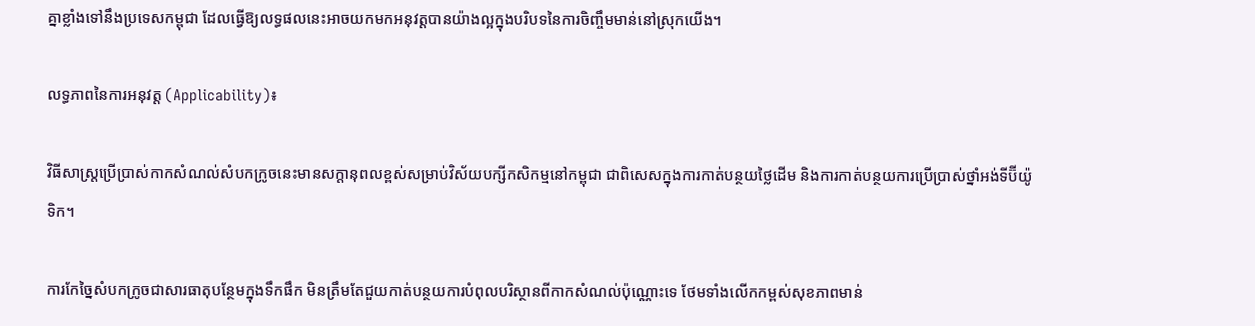គ្នាខ្លាំងទៅនឹងប្រទេសកម្ពុជា ដែលធ្វើឱ្យលទ្ធផលនេះអាចយកមកអនុវត្តបានយ៉ាងល្អក្នុងបរិបទនៃការចិញ្ចឹមមាន់នៅស្រុកយើង។

លទ្ធភាពនៃការអនុវត្ត (Applicability)៖

វិធីសាស្ត្រប្រើប្រាស់កាកសំណល់សំបកក្រូចនេះមានសក្តានុពលខ្ពស់សម្រាប់វិស័យបក្សីកសិកម្មនៅកម្ពុជា ជាពិសេសក្នុងការកាត់បន្ថយថ្លៃដើម និងការកាត់បន្ថយការប្រើប្រាស់ថ្នាំអង់ទីប៊ីយ៉ូទិក។

ការកែច្នៃសំបកក្រូចជាសារធាតុបន្ថែមក្នុងទឹកផឹក មិនត្រឹមតែជួយកាត់បន្ថយការបំពុលបរិស្ថានពីកាកសំណល់ប៉ុណ្ណោះទេ ថែមទាំងលើកកម្ពស់សុខភាពមាន់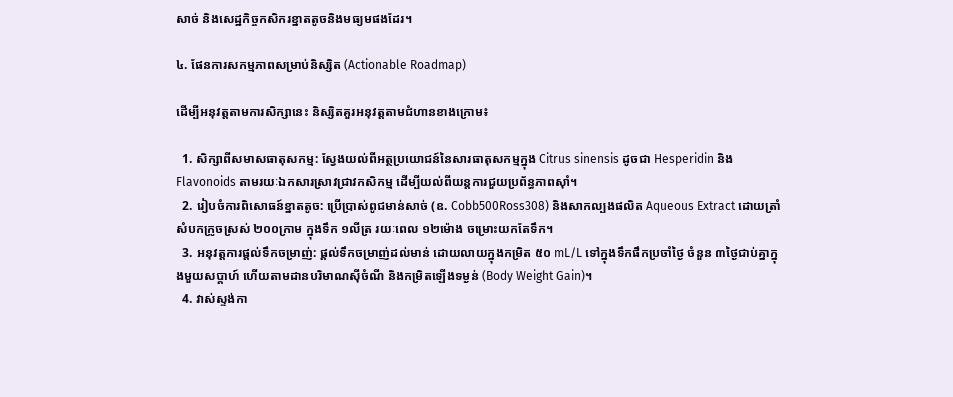សាច់ និងសេដ្ឋកិច្ចកសិករខ្នាតតូចនិងមធ្យមផងដែរ។

៤. ផែនការសកម្មភាពសម្រាប់និស្សិត (Actionable Roadmap)

ដើម្បីអនុវត្តតាមការសិក្សានេះ និស្សិតគួរអនុវត្តតាមជំហានខាងក្រោម៖

  1. សិក្សាពីសមាសធាតុសកម្ម: ស្វែងយល់ពីអត្ថប្រយោជន៍នៃសារធាតុសកម្មក្នុង Citrus sinensis ដូចជា Hesperidin និង Flavonoids តាមរយៈឯកសារស្រាវជ្រាវកសិកម្ម ដើម្បីយល់ពីយន្តការជួយប្រព័ន្ធភាពស៊ាំ។
  2. រៀបចំការពិសោធន៍ខ្នាតតូច: ប្រើប្រាស់ពូជមាន់សាច់ (ឧ. Cobb500Ross308) និងសាកល្បងផលិត Aqueous Extract ដោយត្រាំសំបកក្រូចស្រស់ ២០០ក្រាម ក្នុងទឹក ១លីត្រ រយៈពេល ១២ម៉ោង ចម្រោះយកតែទឹក។
  3. អនុវត្តការផ្តល់ទឹកចម្រាញ់: ផ្តល់ទឹកចម្រាញ់ដល់មាន់ ដោយលាយក្នុងកម្រិត ៥០ mL/L ទៅក្នុងទឹកផឹកប្រចាំថ្ងៃ ចំនួន ៣ថ្ងៃជាប់គ្នាក្នុងមួយសប្តាហ៍ ហើយតាមដានបរិមាណស៊ីចំណី និងកម្រិតឡើងទម្ងន់ (Body Weight Gain)។
  4. វាស់ស្ទង់កា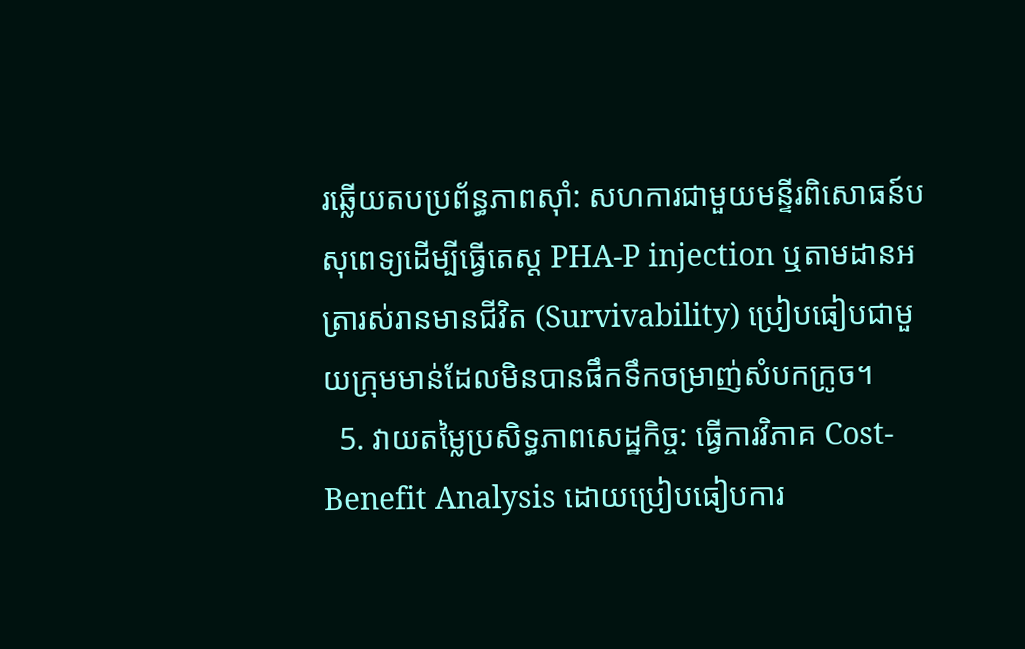រឆ្លើយតបប្រព័ន្ធភាពស៊ាំ: សហការជាមួយមន្ទីរពិសោធន៍បសុពេទ្យដើម្បីធ្វើតេស្ត PHA-P injection ឬតាមដានអត្រារស់រានមានជីវិត (Survivability) ប្រៀបធៀបជាមួយក្រុមមាន់ដែលមិនបានផឹកទឹកចម្រាញ់សំបកក្រូច។
  5. វាយតម្លៃប្រសិទ្ធភាពសេដ្ឋកិច្ច: ធ្វើការវិភាគ Cost-Benefit Analysis ដោយប្រៀបធៀបការ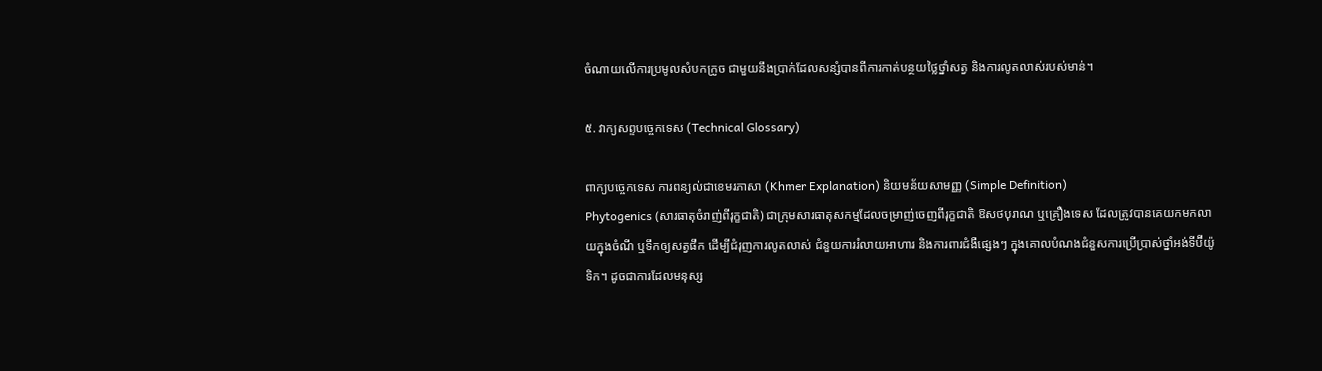ចំណាយលើការប្រមូលសំបកក្រូច ជាមួយនឹងប្រាក់ដែលសន្សំបានពីការកាត់បន្ថយថ្លៃថ្នាំសត្វ និងការលូតលាស់របស់មាន់។

៥. វាក្យសព្ទបច្ចេកទេស (Technical Glossary)

ពាក្យបច្ចេកទេស ការពន្យល់ជាខេមរភាសា (Khmer Explanation) និយមន័យសាមញ្ញ (Simple Definition)
Phytogenics (សារធាតុចំរាញ់ពីរុក្ខជាតិ) ជាក្រុមសារធាតុសកម្មដែលចម្រាញ់ចេញពីរុក្ខជាតិ ឱសថបុរាណ ឬគ្រឿងទេស ដែលត្រូវបានគេយកមកលាយក្នុងចំណី ឬទឹកឲ្យសត្វផឹក ដើម្បីជំរុញការលូតលាស់ ជំនួយការរំលាយអាហារ និងការពារជំងឺផ្សេងៗ ក្នុងគោលបំណងជំនួសការប្រើប្រាស់ថ្នាំអង់ទីប៊ីយ៉ូទិក។ ដូចជាការដែលមនុស្ស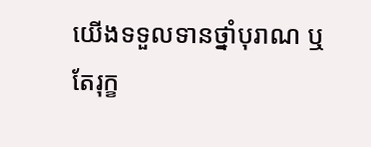យើងទទួលទានថ្នាំបុរាណ ឬតែរុក្ខ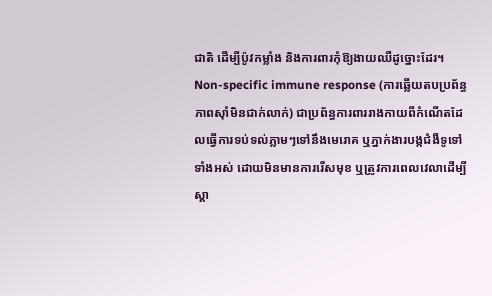ជាតិ ដើម្បីប៉ូវកម្លាំង និងការពារកុំឱ្យងាយឈឺដូច្នោះដែរ។
Non-specific immune response (ការឆ្លើយតបប្រព័ន្ធភាពស៊ាំមិនជាក់លាក់) ជាប្រព័ន្ធការពាររាងកាយពីកំណើតដែលធ្វើការទប់ទល់ភ្លាមៗទៅនឹងមេរោគ ឬភ្នាក់ងារបង្កជំងឺទូទៅទាំងអស់ ដោយមិនមានការរើសមុខ ឬត្រូវការពេលវេលាដើម្បីស្គា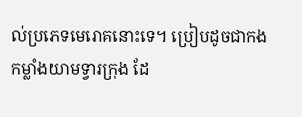ល់ប្រភេទមេរោគនោះទេ។ ប្រៀបដូចជាកងកម្លាំងយាមទ្វារក្រុង ដែ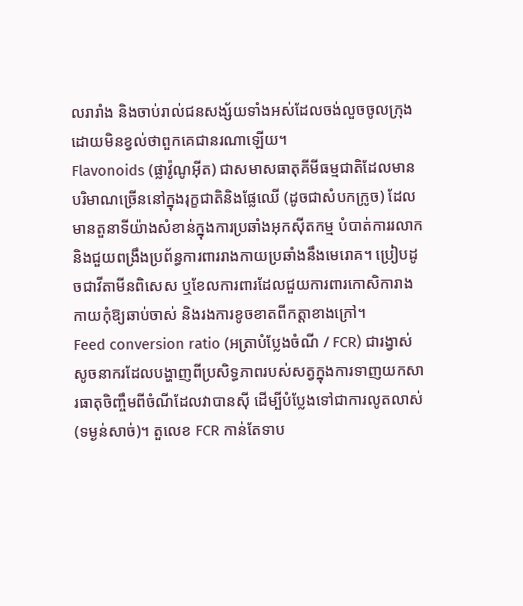លរារាំង និងចាប់រាល់ជនសង្ស័យទាំងអស់ដែលចង់លួចចូលក្រុង ដោយមិនខ្វល់ថាពួកគេជានរណាឡើយ។
Flavonoids (ផ្លាវ៉ូណូអ៊ីត) ជាសមាសធាតុគីមីធម្មជាតិដែលមានបរិមាណច្រើននៅក្នុងរុក្ខជាតិនិងផ្លែឈើ (ដូចជាសំបកក្រូច) ដែលមានតួនាទីយ៉ាងសំខាន់ក្នុងការប្រឆាំងអុកស៊ីតកម្ម បំបាត់ការរលាក និងជួយពង្រឹងប្រព័ន្ធការពាររាងកាយប្រឆាំងនឹងមេរោគ។ ប្រៀបដូចជាវីតាមីនពិសេស ឬខែលការពារដែលជួយការពារកោសិការាងកាយកុំឱ្យឆាប់ចាស់ និងរងការខូចខាតពីកត្តាខាងក្រៅ។
Feed conversion ratio (អត្រាបំប្លែងចំណី / FCR) ជារង្វាស់សូចនាករដែលបង្ហាញពីប្រសិទ្ធភាពរបស់សត្វក្នុងការទាញយកសារធាតុចិញ្ចឹមពីចំណីដែលវាបានស៊ី ដើម្បីបំប្លែងទៅជាការលូតលាស់ (ទម្ងន់សាច់)។ តួលេខ FCR កាន់តែទាប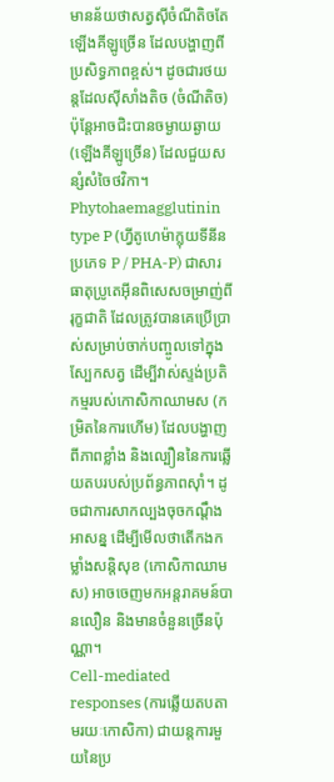មានន័យថាសត្វស៊ីចំណីតិចតែឡើងគីឡូច្រើន ដែលបង្ហាញពីប្រសិទ្ធភាពខ្ពស់។ ដូចជារថយន្តដែលស៊ីសាំងតិច (ចំណីតិច) ប៉ុន្តែអាចជិះបានចម្ងាយឆ្ងាយ (ឡើងគីឡូច្រើន) ដែលជួយសន្សំសំចៃថវិកា។
Phytohaemagglutinin type P (ហ្វីតូហេម៉ាក្លុយទីនីន ប្រភេទ P / PHA-P) ជាសារធាតុប្រូតេអ៊ីនពិសេសចម្រាញ់ពីរុក្ខជាតិ ដែលត្រូវបានគេប្រើប្រាស់សម្រាប់ចាក់បញ្ចូលទៅក្នុងស្បែកសត្វ ដើម្បីវាស់ស្ទង់ប្រតិកម្មរបស់កោសិកាឈាមស (កម្រិតនៃការហើម) ដែលបង្ហាញពីភាពខ្លាំង និងល្បឿននៃការឆ្លើយតបរបស់ប្រព័ន្ធភាពស៊ាំ។ ដូចជាការសាកល្បងចុចកណ្ដឹងអាសន្ន ដើម្បីមើលថាតើកងកម្លាំងសន្តិសុខ (កោសិកាឈាមស) អាចចេញមកអន្តរាគមន៍បានលឿន និងមានចំនួនច្រើនប៉ុណ្ណា។
Cell-mediated responses (ការឆ្លើយតបតាមរយៈកោសិកា) ជាយន្តការមួយនៃប្រ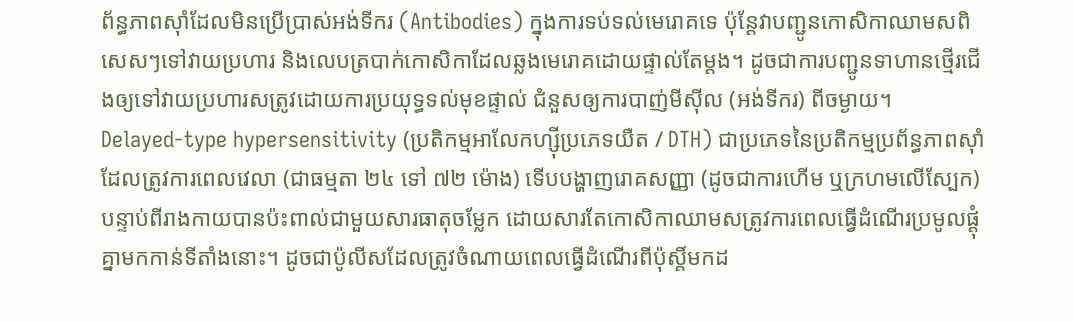ព័ន្ធភាពស៊ាំដែលមិនប្រើប្រាស់អង់ទីករ (Antibodies) ក្នុងការទប់ទល់មេរោគទេ ប៉ុន្តែវាបញ្ជូនកោសិកាឈាមសពិសេសៗទៅវាយប្រហារ និងលេបត្របាក់កោសិកាដែលឆ្លងមេរោគដោយផ្ទាល់តែម្តង។ ដូចជាការបញ្ជូនទាហានថ្មើរជើងឲ្យទៅវាយប្រហារសត្រូវដោយការប្រយុទ្ធទល់មុខផ្ទាល់ ជំនួសឲ្យការបាញ់មីស៊ីល (អង់ទីករ) ពីចម្ងាយ។
Delayed-type hypersensitivity (ប្រតិកម្មអាលែកហ្ស៊ីប្រភេទយឺត / DTH) ជាប្រភេទនៃប្រតិកម្មប្រព័ន្ធភាពស៊ាំដែលត្រូវការពេលវេលា (ជាធម្មតា ២៤ ទៅ ៧២ ម៉ោង) ទើបបង្ហាញរោគសញ្ញា (ដូចជាការហើម ឬក្រហមលើស្បែក) បន្ទាប់ពីរាងកាយបានប៉ះពាល់ជាមួយសារធាតុចម្លែក ដោយសារតែកោសិកាឈាមសត្រូវការពេលធ្វើដំណើរប្រមូលផ្តុំគ្នាមកកាន់ទីតាំងនោះ។ ដូចជាប៉ូលីសដែលត្រូវចំណាយពេលធ្វើដំណើរពីប៉ុស្តិ៍មកដ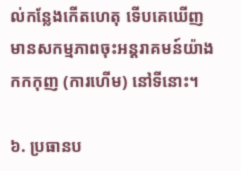ល់កន្លែងកើតហេតុ ទើបគេឃើញមានសកម្មភាពចុះអន្តរាគមន៍យ៉ាងកកកុញ (ការហើម) នៅទីនោះ។

៦. ប្រធានប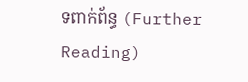ទពាក់ព័ន្ធ (Further Reading)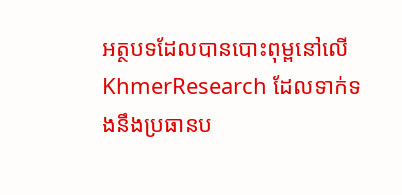អត្ថបទដែលបានបោះពុម្ពនៅលើ KhmerResearch ដែលទាក់ទងនឹងប្រធានប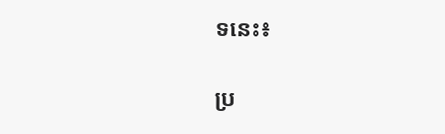ទនេះ៖

ប្រ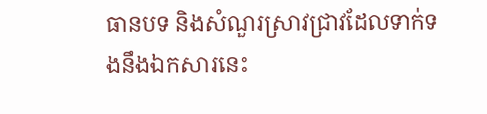ធានបទ និងសំណួរស្រាវជ្រាវដែលទាក់ទងនឹងឯកសារនេះ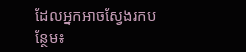ដែលអ្នកអាចស្វែងរកបន្ថែម៖